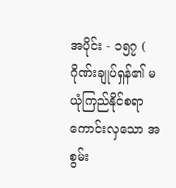အပိုင်း - ၁၅၇ ( ဂိုဏ်းချုပ်ရှန်၏ မယုံကြည်နိုင်စရာကောင်းလှသော အစွမ်း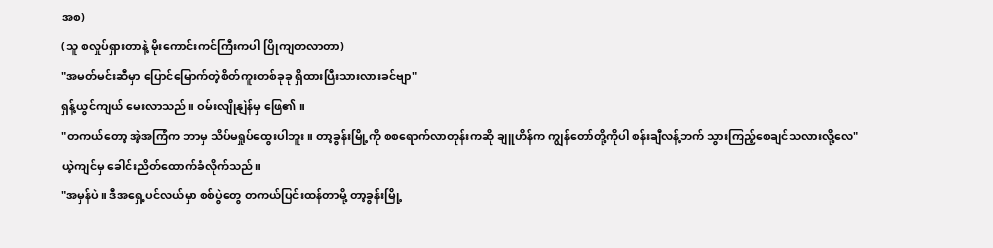အစ)
(သူ စလှုပ်ရှားတာနဲ့ မိုးကောင်းကင်ကြီးကပါ ပြိုကျတလာတာ)
"အမတ်မင်းဆီမှာ ပြောင်မြောက်တဲ့စိတ်ကူးတစ်ခုခု ရှိထားပြီးသားလားခင်ဗျာ"
ရှန့်ယွင်ကျယ် မေးလာသည်။ ဝမ်းလျိုနျဲန်မှ ဖြေ၏။
"တကယ်တော့ အဲ့အကြံက ဘာမှ သိပ်မရှုပ်ထွေးပါဘူး။ တာ့ခွန်းမြို့ကို စစရောက်လာတုန်းကဆို ချူဟိန်က ကျွန်တော်တို့ကိုပါ စန်းချီလန့်ဘက် သွားကြည့်စေချင်သလားလို့လေ"
ယဲ့ကျင်မှ ခေါင်းညိတ်ထောက်ခံလိုက်သည်။
"အမှန်ပဲ။ ဒီအရှေ့ပင်လယ်မှာ စစ်ပွဲတွေ တကယ်ပြင်းထန်တာမို့ တာ့ခွန်းမြို့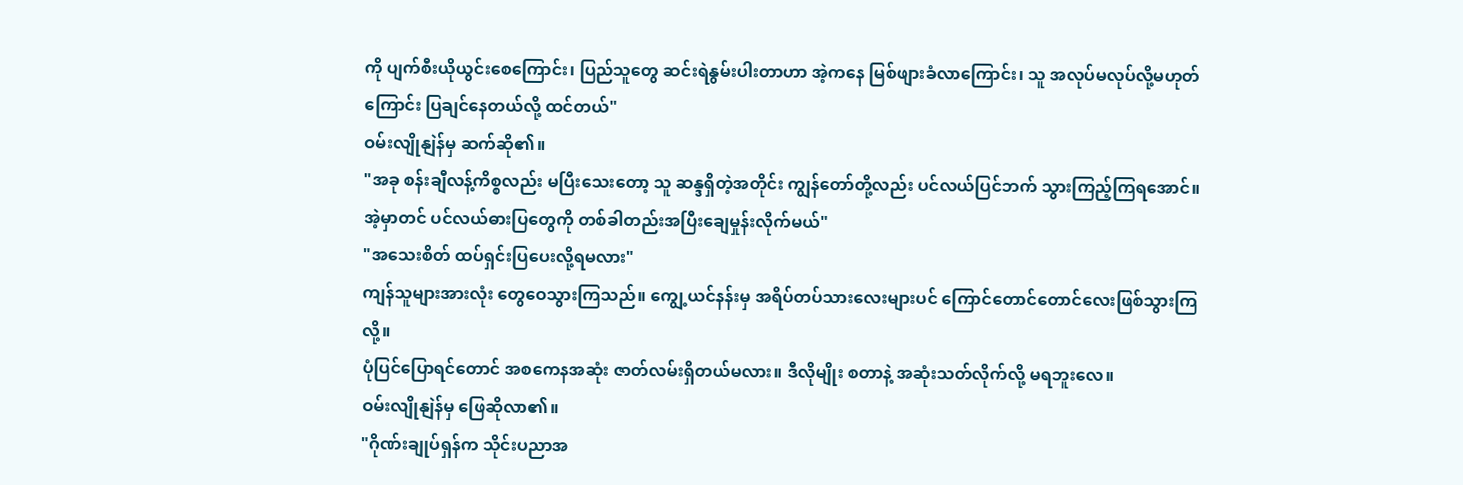ကို ပျက်စီးယိုယွင်းစေကြောင်း၊ ပြည်သူတွေ ဆင်းရဲနွမ်းပါးတာဟာ အဲ့ကနေ မြစ်ဖျားခံလာကြောင်း၊ သူ အလုပ်မလုပ်လို့မဟုတ်ကြောင်း ပြချင်နေတယ်လို့ ထင်တယ်"
ဝမ်းလျိုနျဲန်မှ ဆက်ဆို၏။
"အခု စန်းချီလန့်ကိစ္စလည်း မပြီးသေးတော့ သူ ဆန္ဒရှိတဲ့အတိုင်း ကျွန်တော်တို့လည်း ပင်လယ်ပြင်ဘက် သွားကြည့်ကြရအောင်။ အဲ့မှာတင် ပင်လယ်ဓားပြတွေကို တစ်ခါတည်းအပြီးချေမှုန်းလိုက်မယ်"
"အသေးစိတ် ထပ်ရှင်းပြပေးလို့ရမလား"
ကျန်သူများအားလုံး တွေဝေသွားကြသည်။ ကျွေ့ယင်နန်းမှ အရိပ်တပ်သားလေးများပင် ကြောင်တောင်တောင်လေးဖြစ်သွားကြလို့။
ပုံပြင်ပြောရင်တောင် အစကေနအဆုံး ဇာတ်လမ်းရှိတယ်မလား။ ဒီလိုမျိုး စတာနဲ့ အဆုံးသတ်လိုက်လို့ မရဘူးလေ။
ဝမ်းလျိုနျဲန်မှ ဖြေဆိုလာ၏။
"ဂိုဏ်းချုပ်ရှန်က သိုင်းပညာအ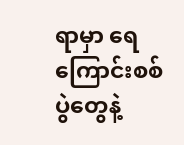ရာမှာ ရေကြောင်းစစ်ပွဲတွေနဲ့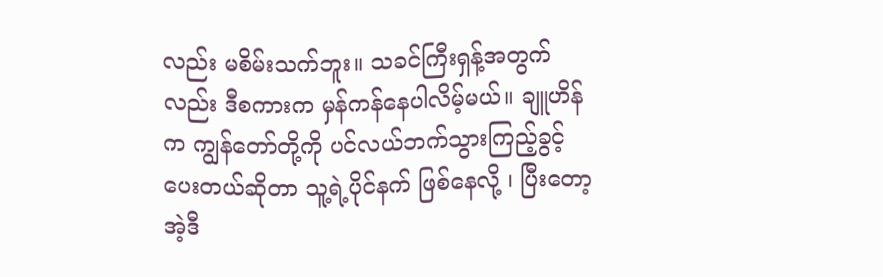လည်း မစိမ်းသက်ဘူး။ သခင်ကြီးရှန့်အတွက်လည်း ဒီစကားက မှန်ကန်နေပါလိမ့်မယ်။ ချူဟိန်က ကျွန်တော်တို့ကို ပင်လယ်ဘက်သွားကြည့်ခွင့်ပေးတယ်ဆိုတာ သူ့ရဲ့ပိုင်နက် ဖြစ်နေလို့ ၊ ပြီးတော့ အဲ့ဒီ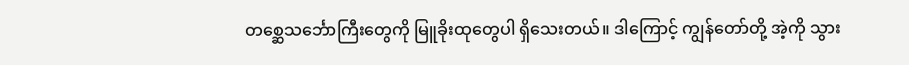တစ္ဆေသင်္ဘောကြီးတွေကို မြူခိုးထုတွေပါ ရှိသေးတယ်။ ဒါကြောင့် ကျွန်တော်တို့ အဲ့ကို သွား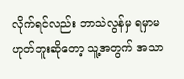လိုက်ရင်လည်း ဘာသဲလွန်မှ ရမှာမဟုတ်ဘူးဆိုတော့ သူ့အတွက် အသာ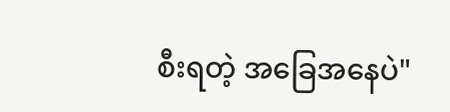စီးရတဲ့ အခြေအနေပဲ"